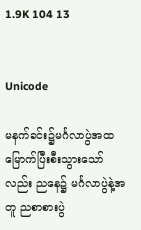1.9K 104 13


Unicode

မနက်ခင်း၌မင်္ဂလာပွဲအထမြောက်ပြီးစီးသွားသော်လည်း ညနေ၌ မင်္ဂလာပွဲနဲ့အတူ ညစာစားပွဲ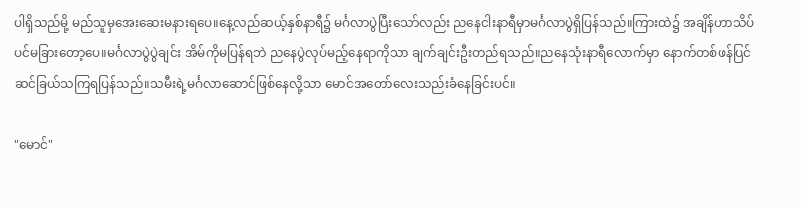ပါရှိသည်မို့ မည်သူမှအေးဆေးမနားရပေ။နေ့လည်ဆယ့်နှစ်နာရီ၌ မင်္ဂလာပွဲပြီးသော်လည်း ညနေငါးနာရီမှာမင်္ဂလာပွဲရှိပြန်သည်။ကြားထဲ၌ အချိန်ဟာသိပ်ပင်မခြားတော့ပေ။မင်္ဂလာပွဲပွဲချင်း အိမ်ကိုမပြန်ရဘဲ ညနေပွဲလုပ်မည့်နေရာကိုသာ ချက်ချင်းဦးတည်ရသည်။ညနေသုံးနာရီလောက်မှာ နောက်တစ်ဖန်ပြင်ဆင်ခြယ်သကြရပြန်သည်။သမီးရဲ့မင်္ဂလာဆောင်ဖြစ်နေလို့သာ မောင်အတော်လေးသည်းခံနေခြင်းပင်။

"မောင်"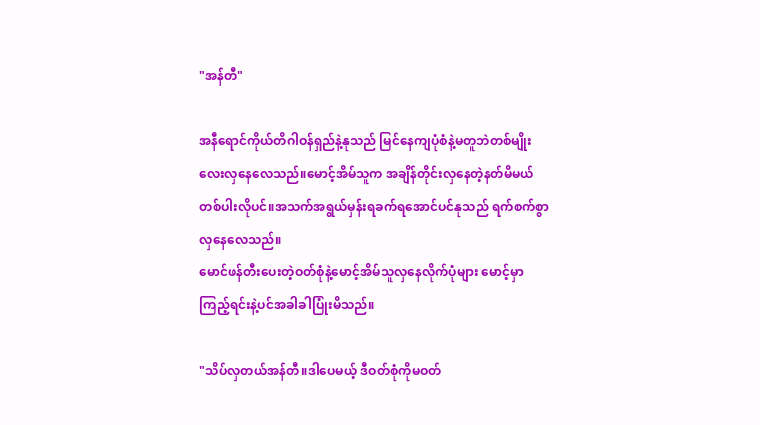"အန်တီ"

အနီရောင်ကိုယ်တိဂါဝန်ရှည်နဲ့နုသည် မြင်နေကျပုံစံနဲ့မတူဘဲတစ်မျိုးလေးလှနေလေသည်။မောင့်အိမ်သူက အချိန်တိုင်းလှနေတဲ့နတ်မိမယ်တစ်ပါးလိုပင်။အသက်အရွယ်မှန်းရခက်ရအောင်ပင်နုသည် ရက်စက်စွာလှနေလေသည်။
မောင်ဖန်တီးပေးတဲ့ဝတ်စုံနဲ့မောင့်အိမ်သူလှနေလိုက်ပုံများ မောင့်မှာ ကြည့်ရင်းနဲ့ပင်အခါခါပြုံးမိသည်။

"သိပ်လှတယ်အန်တီ။ဒါပေမယ့် ဒီဝတ်စုံကိုမဝတ်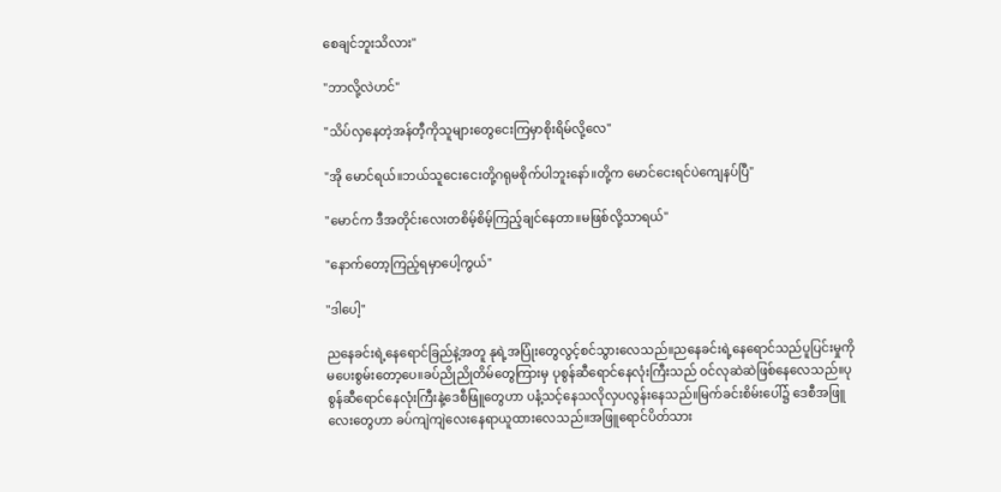စေချင်ဘူးသိလား"

"ဘာလို့လဲဟင်"

"သိပ်လှနေတဲ့အန်တီ့ကိုသူများတွေငေးကြမှာစိုးရိမ်လို့လေ"

"အို မောင်ရယ်။ဘယ်သူငေးငေးတို့ဂရုမစိုက်ပါဘူးနော်။တို့က မောင်ငေးရင်ပဲကျေနပ်ပြီ"

"မောင်က ဒီအတိုင်းလေးတစိမ့်စိမ့်ကြည့်ချင်နေတာ။မဖြစ်လို့သာရယ်"

"နောက်တော့ကြည့်ရမှာပေါ့ကွယ်"

"ဒါပေါ့"

ညနေခင်းရဲ့နေရောင်ခြည်နဲ့အတူ နုရဲ့အပြုံးတွေလွင့်စင်သွားလေသည်။ညနေခင်းရဲ့နေရောင်သည်ပူပြင်းမှုကိုမပေးစွမ်းတော့ပေ။ခပ်ညိုညိုတိမ်တွေကြားမှ ပုစွန်ဆီရောင်နေလုံးကြီးသည် ဝင်လုဆဲဆဲဖြစ်နေလေသည်။ပုစွန်ဆီရောင်နေလုံးကြီးနဲ့ဒေစီဖြူတွေဟာ ပနံ့သင့်နေသလိုလှပလွန်းနေသည်။မြက်ခင်းစိမ်းပေါ်၌ ဒေစီအဖြူလေးတွေဟာ ခပ်ကျဲကျဲလေးနေရာယူထားလေသည်။အဖြူရောင်ပိတ်သား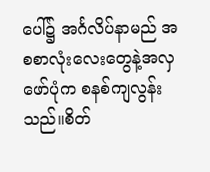ပေါ်၌ အင်္ဂလိပ်နာမည် အစစာလုံးလေးတွေနဲ့အလှဖော်ပုံက စနစ်ကျလွန်းသည်။စိတ်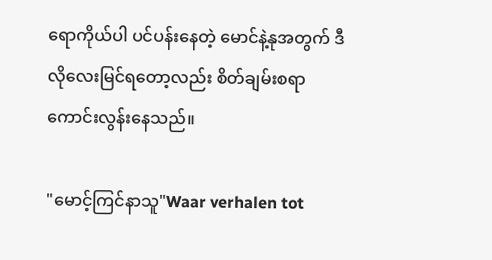ရောကိုယ်ပါ ပင်ပန်းနေတဲ့ မောင်နဲ့နုအတွက် ဒီလိုလေးမြင်ရတော့လည်း စိတ်ချမ်းစရာကောင်းလွန်းနေသည်။

"မောင့်ကြင်နာသူ"Waar verhalen tot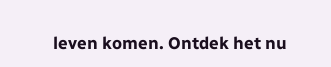leven komen. Ontdek het nu